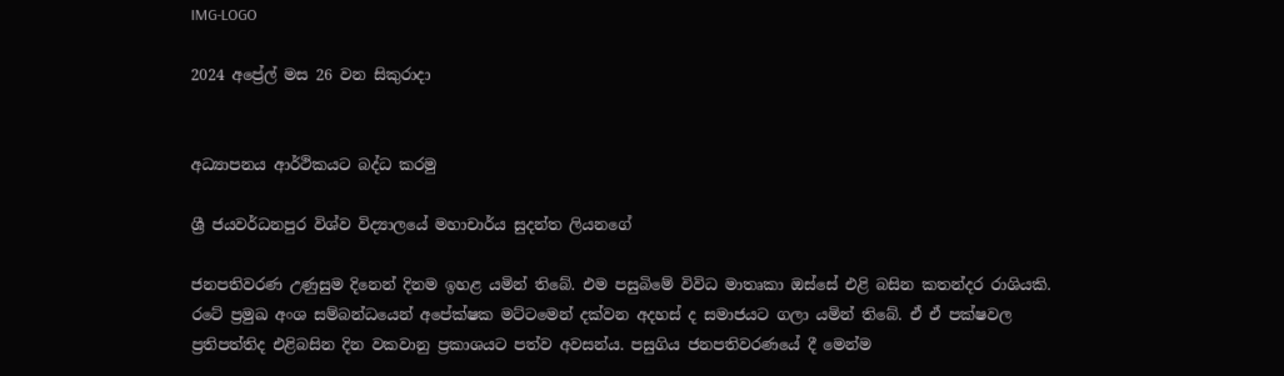IMG-LOGO

2024 අප්‍රේල් මස 26 වන සිකුරාදා


අධ්‍යාපනය ආර්ථිකයට බද්ධ කරමු

ශ්‍රී ජයවර්ධනපුර විශ්ව විද්‍යාලයේ මහාචාර්ය සුදන්ත ලියනගේ

ජනපතිවරණ උණුසුම දිනෙන් දිනම ඉහළ යමින් තිබේ. එම පසුබිමේ විවිධ මාතෘකා ඔස්සේ එළි බසින කතන්දර රාශියකි. රටේ ප්‍රමුඛ අංශ සම්බන්ධයෙන් අපේක්ෂක මට්ටමෙන් දක්වන අදහස් ද සමාජයට ගලා යමින් තිබේ. ඒ ඒ පක්ෂවල ප්‍රතිපත්තිද එළිබසින දින වකවානු ප්‍රකාශයට පත්ව අවසන්ය. පසුගිය ජනපතිවරණයේ දී මෙන්ම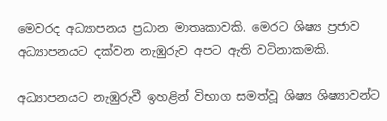මෙවරද අධ්‍යාපනය ප්‍රධාන මාතෘකාවකි. මෙරට ශිෂ්‍ය ප්‍රජාව අධ්‍යාපනයට දක්වන නැඹුරුව අපට ඇති වටිනාකමකි.

අධ්‍යාපනයට නැඹුරුවී ඉහළින් විභාග සමත්වූ ශිෂ්‍ය ශිෂ්‍යාවන්ට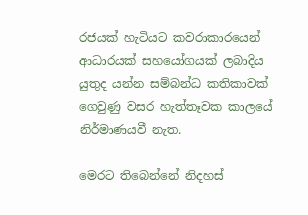රජයක් හැටියට කවරාකාරයෙන් ආධාරයක් සහයෝගයක් ලබාදිය යුතුද යන්න සම්බන්ධ කතිකාවක් ගෙවුණු වසර හැත්තෑවක කාලයේ නිර්මාණයවී නැත.

මෙරට තිබෙන්නේ නිදහස්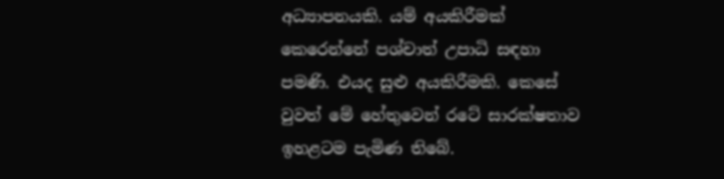අධ්‍යාපනයකි. යම් අයකිරීමක් කෙරෙන්නේ පශ්චාත් උපාධි සඳහා පමණි. එයද සුළු අයකිරීමකි. කෙසේ වුවත් මේ හේතුවෙන් රටේ සාරක්ෂතාව ඉහළටම පැමිණ තිබේ.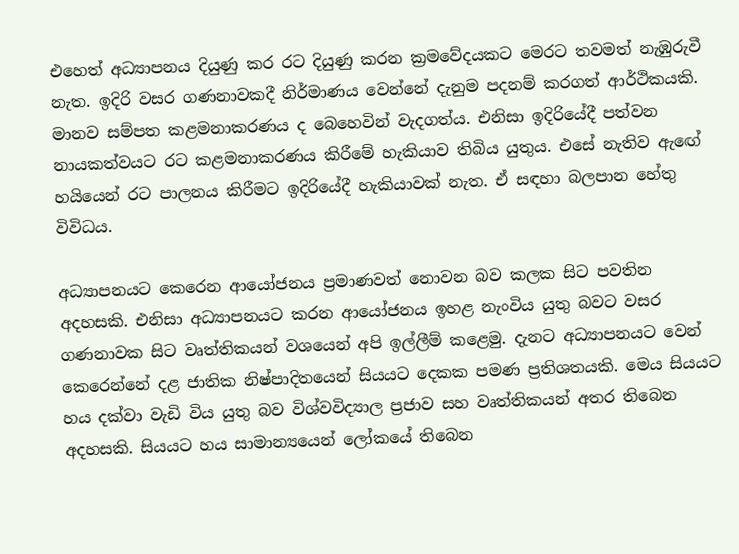එහෙත් අධ්‍යාපනය දියුණු කර රට දියුණු කරන ක්‍රමවේදයකට මෙරට තවමත් නැඹුරුවී නැත. ඉදිරි වසර ගණනාවකදී නිර්මාණය වෙන්නේ දැනුම පදනම් කරගත් ආර්ථිකයකි. මානව සම්පත කළමනාකරණය ද බෙහෙවින් වැදගත්ය. එනිසා ඉදිරියේදී පත්වන  නායකත්වයට රට කළමනාකරණය කිරීමේ හැකියාව තිබිය යුතුය. එසේ නැතිව ඇඟේ හයියෙන් රට පාලනය කිරීමට ඉදිරියේදී හැකියාවක් නැත. ඒ සඳහා බලපාන හේතු විවිධය.

අධ්‍යාපනයට කෙරෙන ආයෝජනය ප්‍රමාණවත් නොවන බව කලක සිට පවතින අදහසකි. එනිසා අධ්‍යාපනයට කරන ආයෝජනය ඉහළ නැංවිය යුතු බවට වසර ගණනාවක සිට වෘත්තිකයන් වශයෙන් අපි ඉල්ලීම් කළෙමු. දැනට අධ්‍යාපනයට වෙන් කෙරෙන්නේ දළ ජාතික නිෂ්පාදිතයෙන් සියයට දෙකක පමණ ප්‍රතිශතයකි. මෙය සියයට හය දක්වා වැඩි විය යුතු බව විශ්වවිද්‍යාල ප්‍රජාව සහ වෘත්තිකයන් අතර තිබෙන අදහසකි. සියයට හය සාමාන්‍යයෙන් ලෝකයේ තිබෙන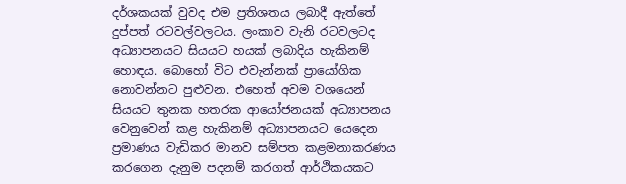දර්ශකයක් වුවද එම ප්‍රතිශතය ලබාදී ඇත්තේ දුප්පත් රටවල්වලටය. ලංකාව වැනි රටවලටද අධ්‍යාපනයට සියයට හයක් ලබාදිය හැකිනම් හොඳය. බොහෝ විට එවැන්නක් ප්‍රායෝගික නොවන්නට පුළුවන. එහෙත් අවම වශයෙන් සියයට තුනක හතරක ආයෝජනයක් අධ්‍යාපනය වෙනුවෙන් කළ හැකිනම් අධ්‍යාපනයට යෙදෙන ප්‍රමාණය වැඩිකර මානව සම්පත කළමනාකරණය කරගෙන දැනුම පදනම් කරගත් ආර්ථිකයකට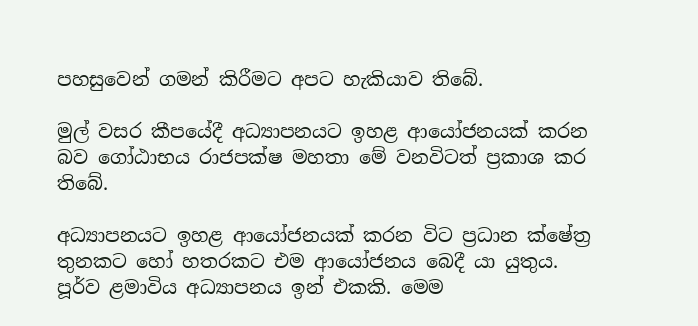පහසුවෙන් ගමන් කිරීමට අපට හැකියාව තිබේ.

මුල් වසර කීපයේදී අධ්‍යාපනයට ඉහළ ආයෝජනයක් කරන බව ගෝඨාභය රාජපක්ෂ මහතා මේ වනවිටත් ප්‍රකාශ කර තිබේ.

අධ්‍යාපනයට ඉහළ ආයෝජනයක් කරන විට ප්‍රධාන ක්ෂේත්‍ර තුනකට හෝ හතරකට එම ආයෝජනය බෙදී යා යුතුය. පූර්ව ළමාවිය අධ්‍යාපනය ඉන් එකකි. මෙම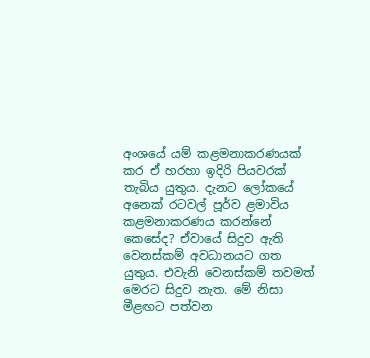අංශයේ යම් කළමනාකරණයක් කර ඒ හරහා ඉදිරි පියවරක් තැබිය යුතුය. දැනට ලෝකයේ අනෙක් රටවල් පූර්ව ළමාවිය කළමනාකරණය කරන්නේ කෙසේද? ඒවායේ සිදුව ඇති වෙනස්කම් අවධානයට ගත යුතුය. එවැනි වෙනස්කම් තවමත් මෙරට සිදුව නැත. මේ නිසා මීළඟට පත්වන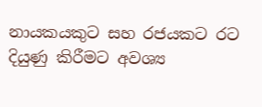නායකයකුට සහ රජයකට රට දියුණු කිරීමට අවශ්‍ය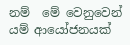නම්  මේ වෙනුවෙන් යම් ආයෝජනයක්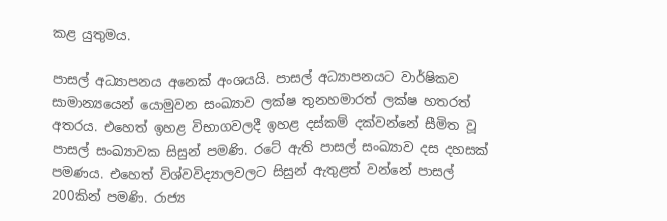කළ යුතුමය.

පාසල් අධ්‍යාපනය අනෙක් අංශයයි. පාසල් අධ්‍යාපනයට වාර්ෂිකව සාමාන්‍යයෙන් යොමුවන සංඛ්‍යාව ලක්ෂ තුනහමාරත් ලක්ෂ හතරත් අතරය. එහෙත් ඉහළ විභාගවලදී ඉහළ දස්කම් දක්වන්නේ සීමිත වූ පාසල් සංඛ්‍යාවක සිසුන් පමණි. රටේ ඇති පාසල් සංඛ්‍යාව දස දහසක් පමණය. එහෙත් විශ්වවිද්‍යාලවලට සිසුන් ඇතුළත් වන්නේ පාසල් 200කින් පමණි. රාජ්‍ය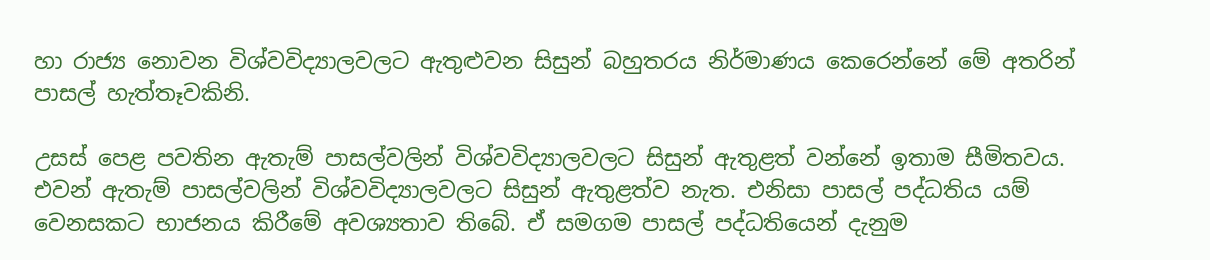හා රාජ්‍ය නොවන විශ්වවිද්‍යාලවලට ඇතුළුවන සිසුන් බහුතරය නිර්මාණය කෙරෙන්නේ මේ අතරින් පාසල් හැත්තෑවකිනි.

උසස් පෙළ පවතින ඇතැම් පාසල්වලින් විශ්වවිද්‍යාලවලට සිසුන් ඇතුළත් වන්නේ ඉතාම සීමිතවය. එවන් ඇතැම් පාසල්වලින් විශ්වවිද්‍යාලවලට සිසුන් ඇතුළත්ව නැත. එනිසා පාසල් පද්ධතිය යම් වෙනසකට භාජනය කිරීමේ අවශ්‍යතාව තිබේ. ඒ සමගම පාසල් පද්ධතියෙන් දැනුම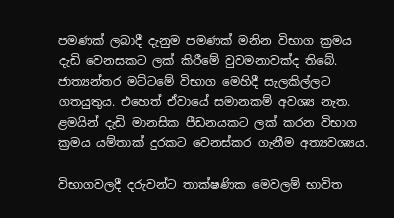පමණක් ලබාදී දැනුම පමණක් මනින විභාග ක්‍රමය දැඩි වෙනසකට ලක් කිරීමේ වුවමනාවක්ද තිබේ. ජාත්‍යන්තර මට්ටමේ විභාග මෙහිදී සැලකිල්ලට ගතයුතුය. එහෙත් ඒවායේ සමානකම් අවශ්‍ය නැත. ළමයින් දැඩි මානසික පීඩනයකට ලක් කරන විභාග ක්‍රමය යම්තාක් දුරකට වෙනස්කර ගැනීම අත්‍යවශ්‍යය.

විභාගවලදී දරුවන්ට තාක්ෂණික මෙවලම් භාවිත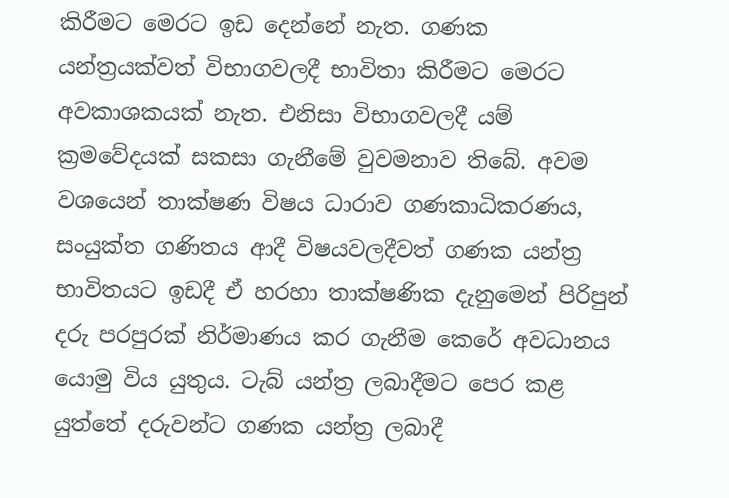කිරීමට මෙරට ඉඩ දෙන්නේ නැත. ගණක යන්ත්‍රයක්වත් විභාගවලදී භාවිතා කිරීමට මෙරට අවකාශකයක් නැත. එනිසා විභාගවලදී යම් ක්‍රමවේදයක් සකසා ගැනීමේ වුවමනාව තිබේ. අවම වශයෙන් තාක්ෂණ විෂය ධාරාව ගණකාධිකරණය, සංයුක්ත ගණිතය ආදී විෂයවලදීවත් ගණක යන්ත්‍ර භාවිතයට ඉඩදී ඒ හරහා තාක්ෂණික දැනුමෙන් පිරිපුන් දරු පරපුරක් නිර්මාණය කර ගැනීම කෙරේ අවධානය යොමු විය යුතුය. ටැබ් යන්ත්‍ර ලබාදීමට පෙර කළ යුත්තේ දරුවන්ට ගණක යන්ත්‍ර ලබාදී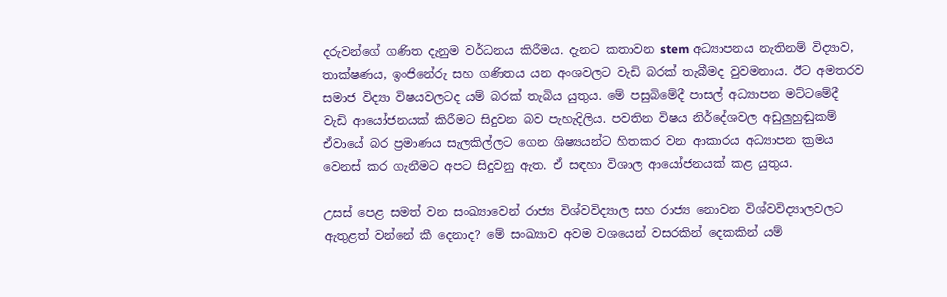දරුවන්ගේ ගණිත දැනුම වර්ධනය කිරීමය. දැනට කතාවන stem අධ්‍යාපනය නැතිනම් විද්‍යාව, තාක්ෂණය, ඉංජිනේරු සහ ගණිතය යන අංශවලට වැඩි බරක් තැබීමද වුවමනාය. ඊට අමතරව සමාජ විද්‍යා විෂයවලටද යම් බරක් තැබිය යුතුය. මේ පසුබිමේදී පාසල් අධ්‍යාපන මට්ටමේදී වැඩි ආයෝජනයක් කිරීමට සිදුවන බව පැහැදිලිය. පවතින විෂය නිර්දේශවල අඩුලුහුඬුකම් ඒවායේ බර ප්‍රමාණය සැලකිල්ලට ගෙන ශිෂ්‍යයන්ට හිතකර වන ආකාරය අධ්‍යාපන ක්‍රමය වෙනස් කර ගැනීමට අපට සිදුවනු ඇත. ඒ සඳහා විශාල ආයෝජනයක් කළ යුතුය.

උසස් පෙළ සමත් වන සංඛ්‍යාවෙන් රාජ්‍ය විශ්වවිද්‍යාල සහ රාජ්‍ය නොවන විශ්වවිද්‍යාලවලට ඇතුළත් වන්නේ කී දෙනාද? මේ සංඛ්‍යාව අවම වශයෙන් වසරකින් දෙකකින් යම්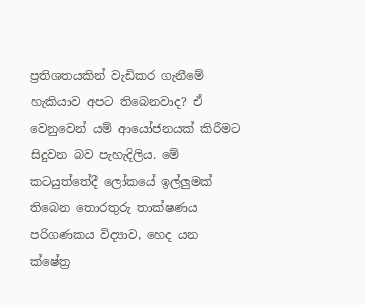ප්‍රතිශතයකින් වැඩිකර ගැනීමේ හැකියාව අපට තිබෙනවාද? ඒ වෙනුවෙන් යම් ආයෝජනයක් කිරීමට සිදුවන බව පැහැදිලිය. මේ කටයුත්තේදී ලෝකයේ ඉල්ලුමක් තිබෙන තොරතුරු තාක්ෂණය පරිගණකය විද්‍යාව, හෙද යන ක්ෂේත්‍ර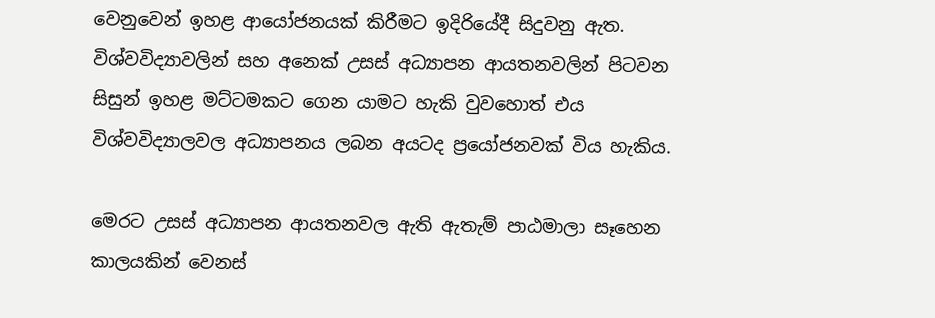වෙනුවෙන් ඉහළ ආයෝජනයක් කිරීමට ඉදිරියේදී සිදුවනු ඇත. විශ්වවිද්‍යාවලින් සහ අනෙක් උසස් අධ්‍යාපන ආයතනවලින් පිටවන සිසුන් ඉහළ මට්ටමකට ගෙන යාමට හැකි වුවහොත් එය විශ්වවිද්‍යාලවල අධ්‍යාපනය ලබන අයටද ප්‍රයෝජනවක් විය හැකිය.

මෙරට උසස් අධ්‍යාපන ආයතනවල ඇති ඇතැම් පාඨමාලා සෑහෙන කාලයකින් වෙනස්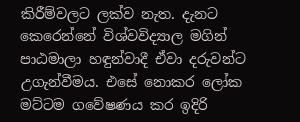කිරීම්වලට ලක්ව නැත. දැනට කෙරෙන්නේ විශ්වවිද්‍යාල මගින් පාඨමාලා හඳුන්වාදී ඒවා දරුවන්ට උගැන්වීමය. එසේ නොකර ලෝක මට්ටම ගවේෂණය කර ඉදිරි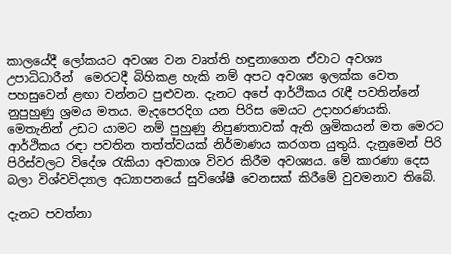කාලයේදී ලෝකයට අවශ්‍ය වන වෘත්ති හඳුනාගෙන ඒවාට අවශ්‍ය උපාධිධාරීන්  මෙරටදී බිහිකළ හැකි නම් අපට අවශ්‍ය ඉලක්ක වෙත පහසුවෙන් ළඟා වන්නට පුළුවන. දැනට අපේ ආර්ථිකය රැඳී පවතින්නේ නුපුහුණු ශ්‍රමය මතය. මැදපෙරදිග යන පිරිස මෙයට උදාහරණයකි. මෙතැනින් උඩට යාමට නම් පුහුණු නිපුණතාවක් ඇති ශ්‍රමිකයන් මත මෙරට ආර්ථිකය රඳා පවතින තත්ත්වයක් නිර්මාණය කරගත යුතුයි. දැනුමෙන් පිරි  පිරිස්වලට විදේශ රැකියා අවකාශ විවර කිරීම අවශ්‍යය. මේ කාරණා දෙස බලා විශ්වවිද්‍යාල අධ්‍යාපනයේ සුවිශේෂී වෙනසක් කිරීමේ වුවමනාව තිබේ.

දැනට පවත්නා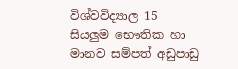විශ්වවිද්‍යාල 15 සියලුම භෞතික හා මානව සම්පත් අඩුපාඩු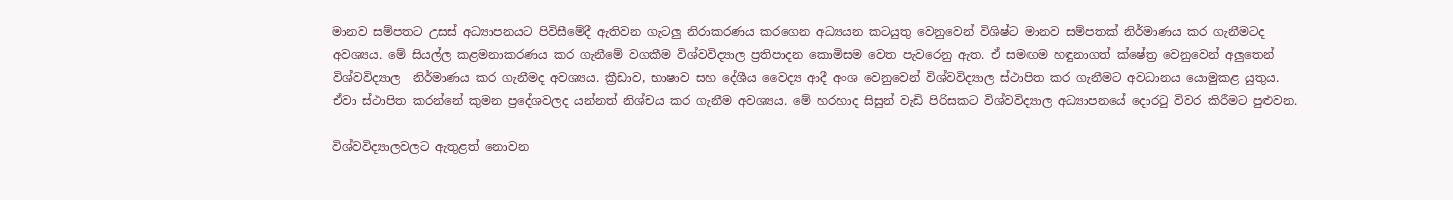මානව සම්පතට උසස් අධ්‍යාපනයට පිවිසීමේදී ඇතිවන ගැටලු නිරාකරණය කරගෙන අධ්‍යයන කටයුතු වෙනුවෙන් විශිෂ්ට මානව සම්පතක් නිර්මාණය කර ගැනීමටද අවශ්‍යය. මේ සියල්ල කළමනාකරණය කර ගැනීමේ වගකීම විශ්වවිද්‍යාල ප්‍රතිපාදන කොමිසම වෙත පැවරෙනු ඇත. ඒ සමඟම හඳුනාගත් ක්ෂේත්‍ර වෙනුවෙන් අලුතෙන් විශ්වවිද්‍යාල  නිර්මාණය කර ගැනීමද අවශ්‍යය. ක්‍රීඩාව, භාෂාව සහ දේශීය වෛද්‍ය ආදී අංශ වෙනුවෙන් විශ්වවිද්‍යාල ස්ථාපිත කර ගැනීමට අවධානය යොමුකළ යුතුය. ඒවා ස්ථාපිත කරන්නේ කුමන ප්‍රදේශවලද යන්නත් නිශ්චය කර ගැනීම අවශ්‍යය. මේ හරහාද සිසුන් වැඩි පිරිසකට විශ්වවිද්‍යාල අධ්‍යාපනයේ දොරටු විවර කිරීමට පුළුවන.

විශ්වවිද්‍යාලවලට ඇතුළත් නොවන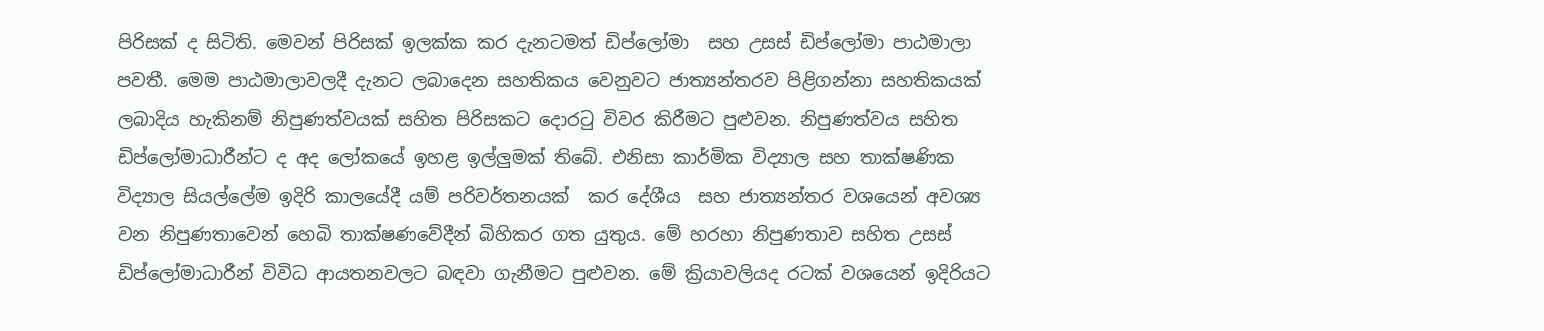පිරිසක් ද සිටිති. මෙවන් පිරිසක් ඉලක්ක කර දැනටමත් ඩිප්ලෝමා  සහ උසස් ඩිප්ලෝමා පාඨමාලා පවතී. මෙම පාඨමාලාවලදී දැනට ලබාදෙන සහතිකය වෙනුවට ජාත්‍යන්තරව පිළිගන්නා සහතිකයක් ලබාදිය හැකිනම් නිපුණත්වයක් සහිත පිරිසකට දොරටු විවර කිරීමට පුළුවන. නිපුණත්වය සහිත ඩිප්ලෝමාධාරීන්ට ද අද ලෝකයේ ඉහළ ඉල්ලුමක් තිබේ. එනිසා කාර්මික විද්‍යාල සහ තාක්ෂණික විද්‍යාල සියල්ලේම ඉදිරි කාලයේදී යම් පරිවර්තනයක්  කර දේශීය  සහ ජාත්‍යන්තර වශයෙන් අවශ්‍ය වන නිපුණතාවෙන් හෙබි තාක්ෂණවේදීන් බිහිකර ගත යුතුය. මේ හරහා නිපුණතාව සහිත උසස් ඩිප්ලෝමාධාරීන් විවිධ ආයතනවලට බඳවා ගැනීමට පුළුවන. මේ ක්‍රියාවලියද රටක් වශයෙන් ඉදිරියට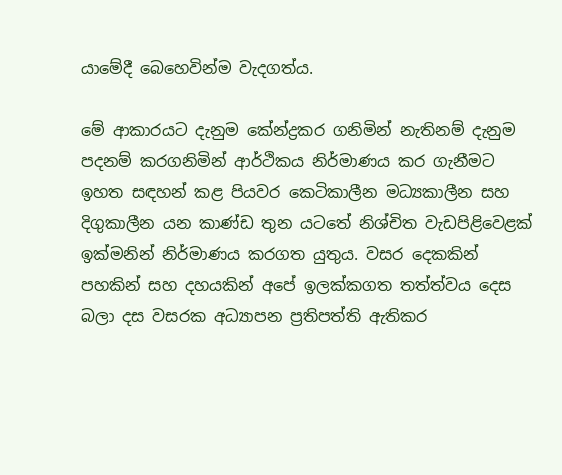යාමේදී බෙහෙවින්ම වැදගත්ය.

මේ ආකාරයට දැනුම කේන්ද්‍රකර ගනිමින් නැතිනම් දැනුම පදනම් කරගනිමින් ආර්ථිකය නිර්මාණය කර ගැනීමට ඉහත සඳහන් කළ පියවර කෙටිකාලීන මධ්‍යකාලීන සහ දිගුකාලීන යන කාණ්ඩ තුන යටතේ නිශ්චිත වැඩපිළිවෙළක් ඉක්මනින් නිර්මාණය කරගත යුතුය. වසර දෙකකින් පහකින් සහ දහයකින් අපේ ඉලක්කගත තත්ත්වය දෙස බලා දස වසරක අධ්‍යාපන ප්‍රතිපත්ති ඇතිකර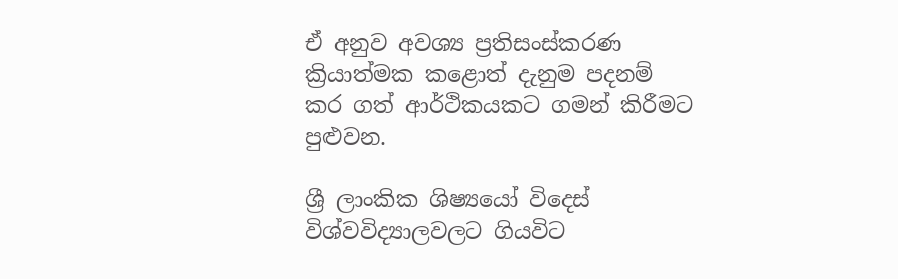ඒ අනුව අවශ්‍ය ප්‍රතිසංස්කරණ ක්‍රියාත්මක කළොත් දැනුම පදනම් කර ගත් ආර්ථිකයකට ගමන් කිරීමට පුළුවන.

ශ්‍රී ලාංකික ශිෂ්‍යයෝ විදෙස් විශ්වවිද්‍යාලවලට ගියවිට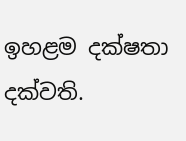ඉහළම දක්ෂතා දක්වති.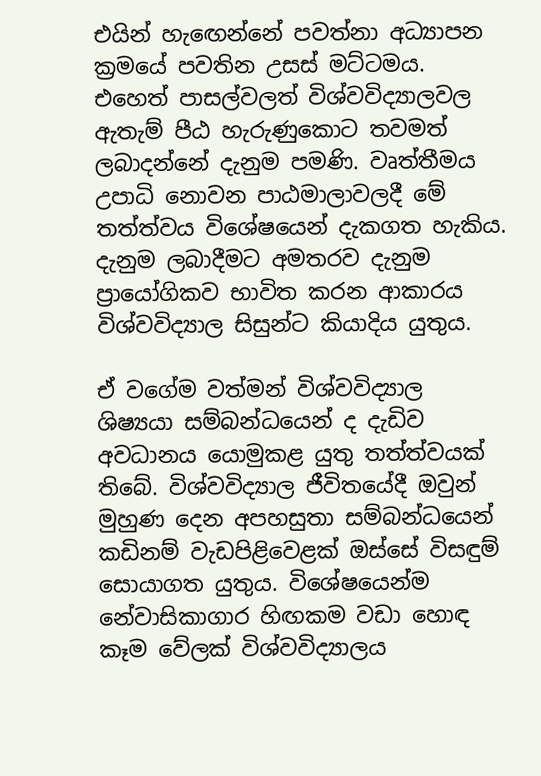එයින් හැඟෙන්නේ පවත්නා අධ්‍යාපන ක්‍රමයේ පවතින උසස් මට්ටමය. එහෙත් පාසල්වලත් විශ්වවිද්‍යාලවල ඇතැම් පීඨ හැරුණුකොට තවමත් ලබාදන්නේ දැනුම පමණි. වෘත්තීමය උපාධි නොවන පාඨමාලාවලදී මේ තත්ත්වය විශේෂයෙන් දැකගත හැකිය. දැනුම ලබාදීමට අමතරව දැනුම ප්‍රායෝගිකව භාවිත කරන ආකාරය විශ්වවිද්‍යාල සිසුන්ට කියාදිය යුතුය.

ඒ වගේම වත්මන් විශ්වවිද්‍යාල  ශිෂ්‍යයා සම්බන්ධයෙන් ද දැඩිව අවධානය යොමුකළ යුතු තත්ත්වයක් තිබේ. විශ්වවිද්‍යාල ජීවිතයේදී ඔවුන් මුහුණ දෙන අපහසුතා සම්බන්ධයෙන් කඩිනම් වැඩපිළිවෙළක් ඔස්සේ විසඳුම් සොයාගත යුතුය. විශේෂයෙන්ම නේවාසිකාගාර හිඟකම වඩා හොඳ කෑම වේලක් විශ්වවිද්‍යාලය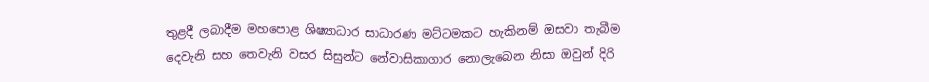තුළදී ලබාදීම මහපොළ ශිෂ්‍යාධාර සාධාරණ මට්ටමකට හැකිනම් ඔසවා තැබීම දෙවැනි සහ තෙවැනි වසර සිසුන්ට නේවාසිකාගාර නොලැබෙන නිසා ඔවුන් දිරි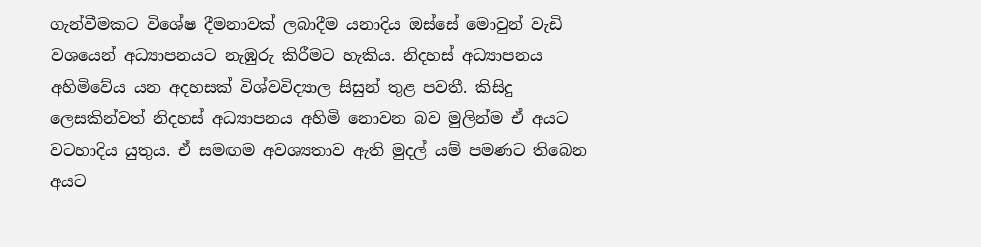ගැන්වීමකට විශේෂ දීමනාවක් ලබාදීම යනාදිය ඔස්සේ මොවුන් වැඩි වශයෙන් අධ්‍යාපනයට නැඹුරු කිරීමට හැකිය. නිදහස් අධ්‍යාපනය අහිමිවේය යන අදහසක් විශ්වවිද්‍යාල සිසුන් තුළ පවතී. කිසිදු ලෙසකින්වත් නිදහස් අධ්‍යාපනය අහිමි නොවන බව මුලින්ම ඒ අයට වටහාදිය යුතුය. ඒ සමඟම අවශ්‍යතාව ඇති මුදල් යම් පමණට තිබෙන අයට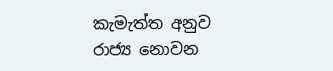කැමැත්ත අනුව රාජ්‍ය නොවන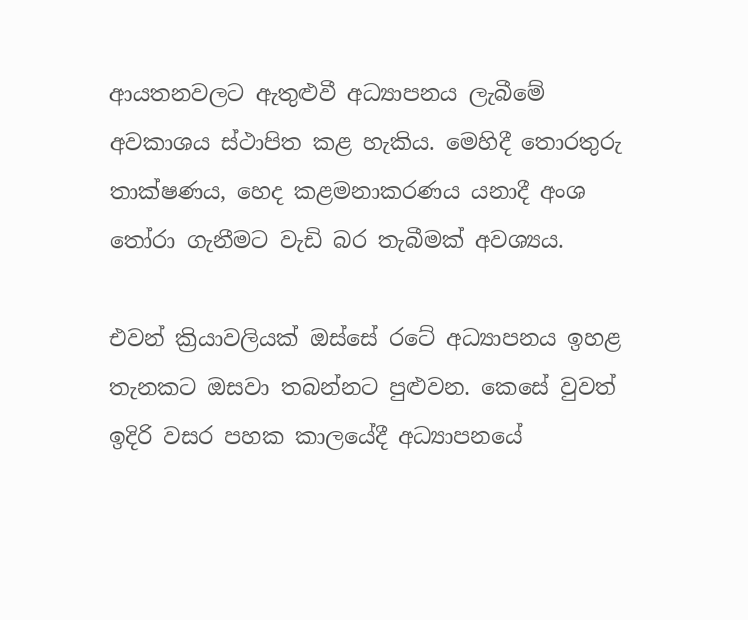ආයතනවලට ඇතුළුවී අධ්‍යාපනය ලැබීමේ අවකාශය ස්ථාපිත කළ හැකිය. මෙහිදී තොරතුරු තාක්ෂණය, හෙද කළමනාකරණය යනාදී අංශ තෝරා ගැනීමට වැඩි බර තැබීමක් අවශ්‍යය.

එවන් ක්‍රියාවලියක් ඔස්සේ රටේ අධ්‍යාපනය ඉහළ තැනකට ඔසවා තබන්නට පුළුවන. කෙසේ වුවත් ඉදිරි වසර පහක කාලයේදී අධ්‍යාපනයේ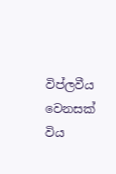විප්ලවීය වෙනසක් විය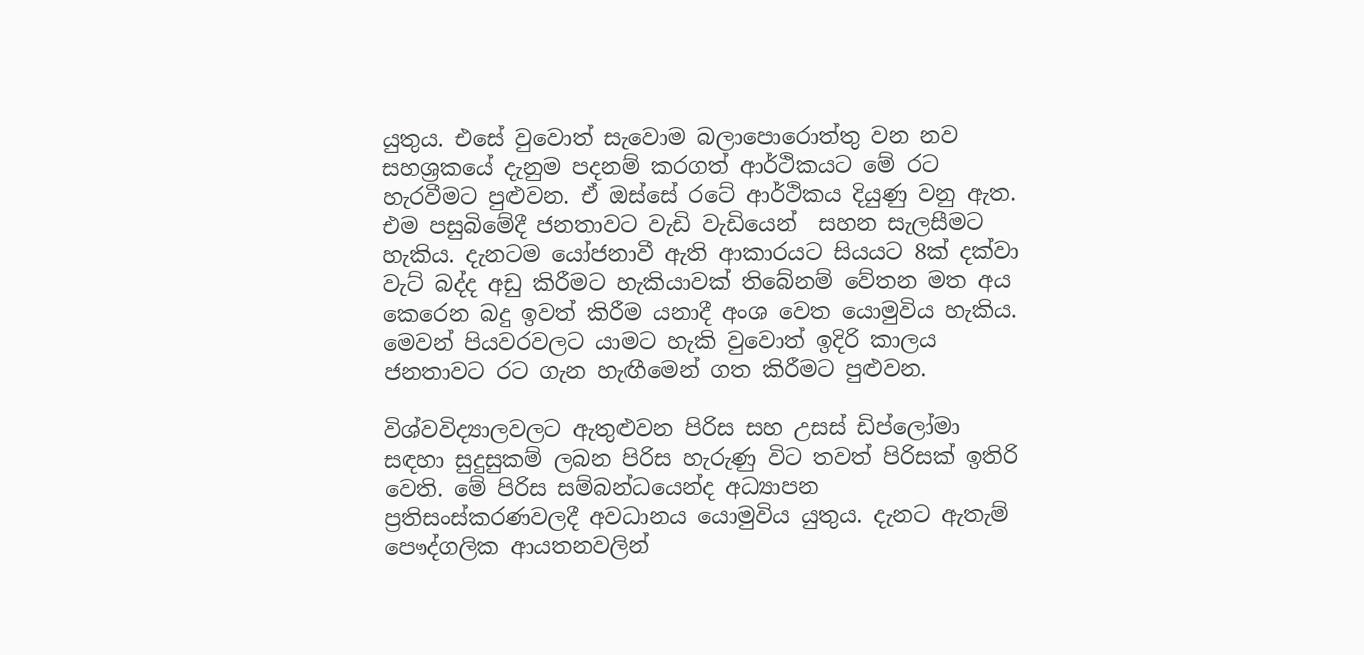යුතුය. එසේ වුවොත් සැවොම බලාපොරොත්තු වන නව සහශ්‍රකයේ දැනුම පදනම් කරගත් ආර්ථිකයට මේ රට හැරවීමට පුළුවන. ඒ ඔස්සේ රටේ ආර්ථිකය දියුණු වනු ඇත. එම පසුබිමේදී ජනතාවට වැඩි වැඩියෙන්  සහන සැලසීමට හැකිය. දැනටම යෝජනාවී ඇති ආකාරයට සියයට 8ක් දක්වා වැට් බද්ද අඩු කිරීමට හැකියාවක් තිබේනම් වේතන මත අය කෙරෙන බදු ඉවත් කිරීම යනාදී අංශ වෙත යොමුවිය හැකිය. මෙවන් පියවරවලට යාමට හැකි වුවොත් ඉදිරි කාලය ජනතාවට රට ගැන හැඟීමෙන් ගත කිරීමට පුළුවන.

විශ්වවිද්‍යාලවලට ඇතුළුවන පිරිස සහ උසස් ඩිප්ලෝමා  සඳහා සුදුසුකම් ලබන පිරිස හැරුණු විට තවත් පිරිසක් ඉතිරි වෙති. මේ පිරිස සම්බන්ධයෙන්ද අධ්‍යාපන ප්‍රතිසංස්කරණවලදී අවධානය යොමුවිය යුතුය. දැනට ඇතැම් පෞද්ගලික ආයතනවලින්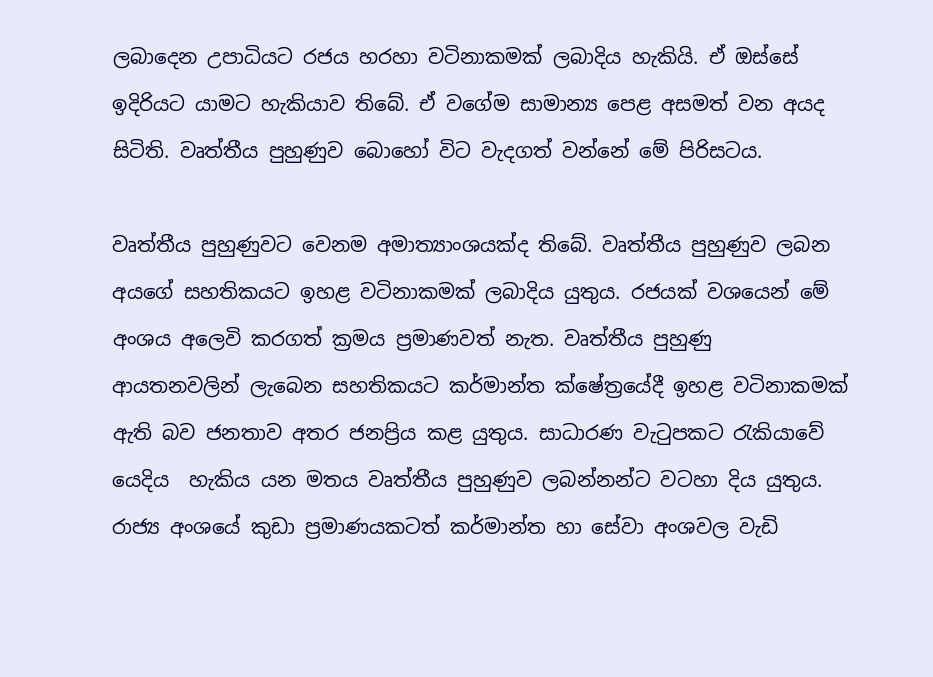ලබාදෙන උපාධියට රජය හරහා වටිනාකමක් ලබාදිය හැකියි. ඒ ඔස්සේ ඉදිරියට යාමට හැකියාව තිබේ. ඒ වගේම සාමාන්‍ය පෙළ අසමත් වන අයද සිටිති. වෘත්තීය පුහුණුව බොහෝ විට වැදගත් වන්නේ මේ පිරිසටය.

වෘත්තීය පුහුණුවට වෙනම අමාත්‍යාංශයක්ද තිබේ. වෘත්තීය පුහුණුව ලබන අයගේ සහතිකයට ඉහළ වටිනාකමක් ලබාදිය යුතුය. රජයක් වශයෙන් මේ අංශය අලෙවි කරගත් ක්‍රමය ප්‍රමාණවත් නැත. වෘත්තීය පුහුණු ආයතනවලින් ලැබෙන සහතිකයට කර්මාන්ත ක්ෂේත්‍රයේදී ඉහළ වටිනාකමක් ඇති බව ජනතාව අතර ජනප්‍රිය කළ යුතුය. සාධාරණ වැටුපකට රැකියාවේ යෙදිය  හැකිය යන මතය වෘත්තීය පුහුණුව ලබන්නන්ට වටහා දිය යුතුය. රාජ්‍ය අංශයේ කුඩා ප්‍රමාණයකටත් කර්මාන්ත හා සේවා අංශවල වැඩි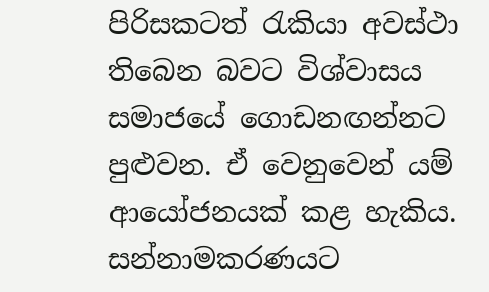පිරිසකටත් රැකියා අවස්ථා තිබෙන බවට විශ්වාසය සමාජයේ ගොඩනඟන්නට පුළුවන. ඒ වෙනුවෙන් යම් ආයෝජනයක් කළ හැකිය. සන්නාමකරණයට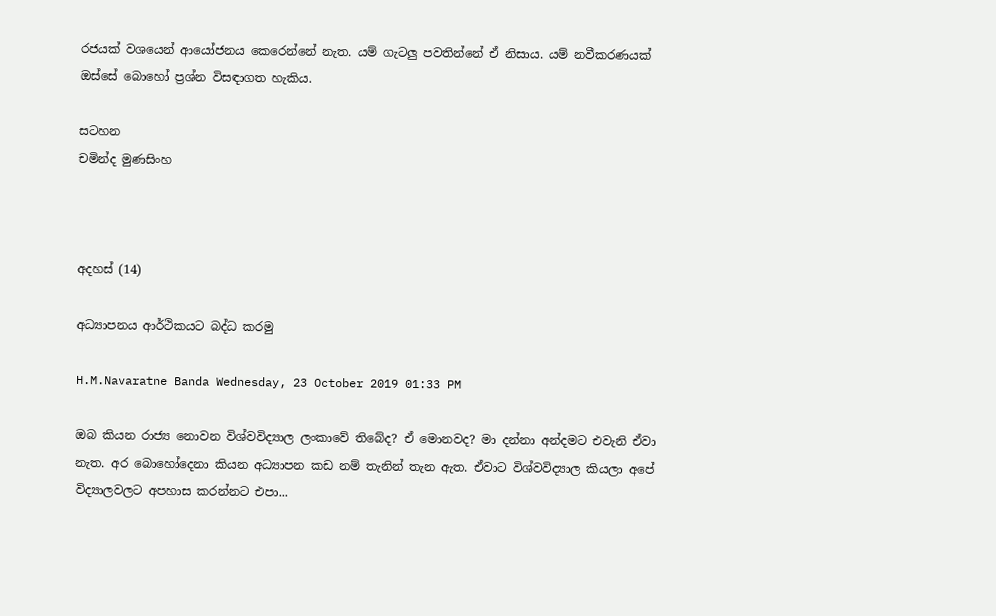රජයක් වශයෙන් ආයෝජනය කෙරෙන්නේ නැත. යම් ගැටලු පවතින්නේ ඒ නිසාය. යම් නවීකරණයක් ඔස්සේ බොහෝ ප්‍රශ්න විසඳාගත හැකිය.

සටහන
චමින්ද මුණසිංහ



අදහස් (14)

අධ්‍යාපනය ආර්ථිකයට බද්ධ කරමු

H.M.Navaratne Banda Wednesday, 23 October 2019 01:33 PM

ඔබ කියන රාජ්‍ය නොවන විශ්වවිද්‍යාල ලංකාවේ තිබේද? ඒ මොනවද? මා දන්නා අන්දමට එවැනි ඒවා නැත. අර බොහෝදෙනා කියන අධ්‍යාපන කඩ නම් තැනින් තැන ඇත. ඒවාට විශ්වවිද්‍යාල කියලා අපේ විද්‍යාලවලට අපහාස කරන්නට එපා...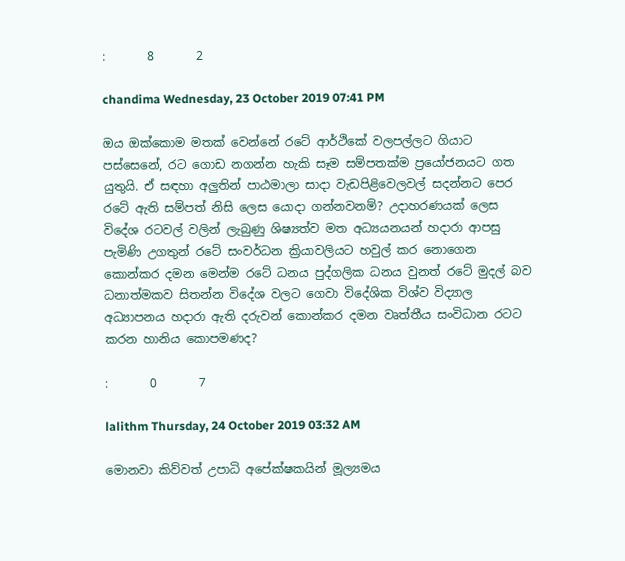:       8       2

chandima Wednesday, 23 October 2019 07:41 PM

ඔය ඔක්කොම මතක් වෙන්නේ රටේ ආර්ථිකේ වලපල්ලට ගියාට පස්සෙනේ, රට ගොඩ නගන්න හැකි සෑම සම්පතක්ම ප්‍රයෝජනයට ගත යුතුයි. ඒ සඳහා අලුතින් පාඨමාලා සාදා වැඩපිළිවෙලවල් සදන්නට පෙර රටේ ඇති සම්පත් නිසි ලෙස යොදා ගන්නවනම්? උදාහරණයක් ලෙස විදේශ රටවල් වලින් ලැබුණු ශිෂ්‍යත්ව මත අධ්‍යයනයන් හදාරා ආපසු පැමිණි උගතුන් රටේ සංවර්ධන ක්‍රියාවලියට හවුල් කර නොගෙන කොන්කර දමන මෙන්ම රටේ ධනය පුද්ගලික ධනය වුනත් රටේ මුදල් බව ධනාත්මකව සිතන්න විදේශ වලට ගෙවා විදේශික විශ්ව විද්‍යාල අධ්‍යාපනය හදාරා ඇති දරුවන් කොන්කර දමන වෘත්තීය සංවිධාන රටට කරන හානිය කොපමණද?

:       0       7

lalithm Thursday, 24 October 2019 03:32 AM

මොනවා කිව්වත් උපාධි අපේක්ෂකයින් මූල්‍යමය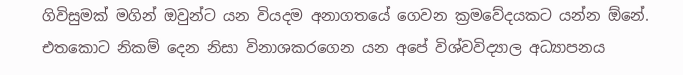ගිවිසුමක් මගින් ඔවුන්ට යන වියදම අනාගතයේ ගෙවන ක්‍රමවේදයකට යන්න ඕනේ. එතකොට නිකම් දෙන නිසා විනාශකරගෙන යන අපේ විශ්වවිද්‍යාල අධ්‍යාපනය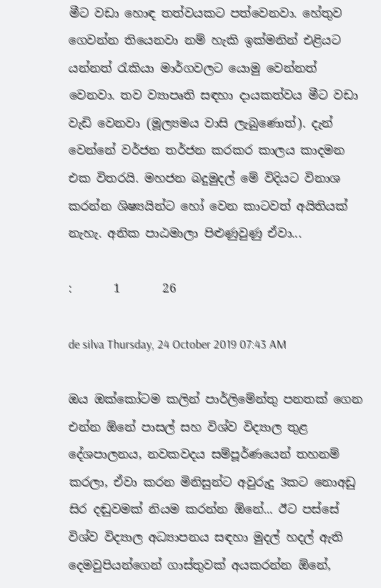මීට වඩා හොඳ තත්වයකට පත්වෙනවා. හේතුව ගෙවන්න තියෙනවා නම් හැකි ඉක්මනින් එළියට යන්නත් රැකියා මාර්ගවලට යොමු වෙන්නත් වෙනවා. තව ව්‍යාපෘති සඳහා දායකත්වය මීට වඩා වැඩි වෙනවා (මූල්‍යමය වාසි ලැබුණොත්). දැන් වෙන්නේ වර්ජන තර්ජන කරකර කාලය කාදමන එක විතරයි. මහජන බදුමුදල් මේ විදියට විනාශ කරන්න ශිෂ්‍යයින්ට හෝ වෙන කාටවත් අයිතියක් නැහැ. අනික පාඨමාලා පිළුණුවුණු ඒවා...

:       1       26

de silva Thursday, 24 October 2019 07:43 AM

ඔය ඔක්කෝටම කලින් පාර්ලිමේන්තු පනතක් ගෙන එන්න ඕනේ පාසල් සහ විශ්ව විද්‍යාල තුළ දේශපාලනය, නවකවදය සම්පූර්ණයෙන් තහනම් කරලා, ඒවා කරන මිනිසුන්ට අවුරුදු 3කට නොඅඩු සිර දඬුවමක් නියම කරන්න ඕනේ... ඊට පස්සේ විශ්ව විද්‍යාල අධ්‍යාපනය සඳහා මුදල් හදල් ඇති දෙමවුපියන්ගෙන් ගාස්තුවක් අයකරන්න ඕනේ,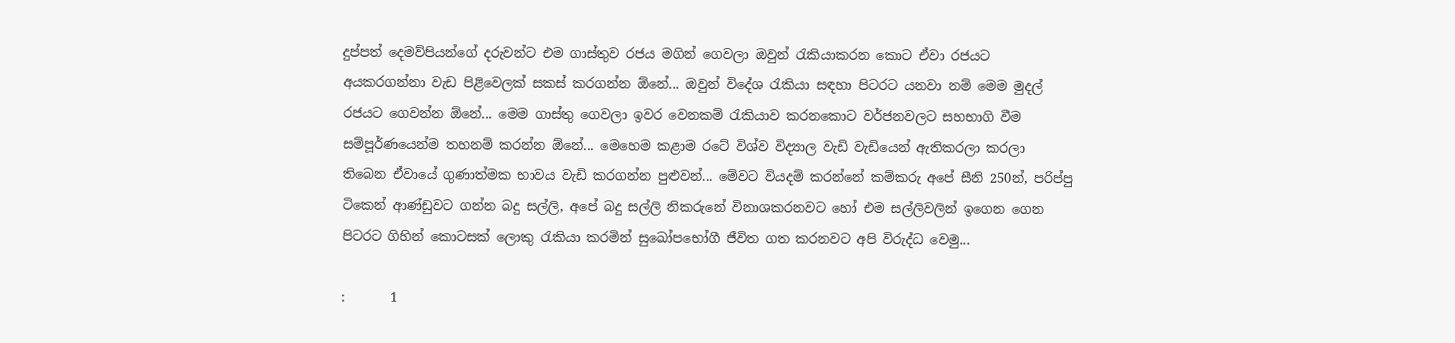දුප්පත් දෙමව්පියන්ගේ දරුවන්ට එම ගාස්තුව රජය මගින් ගෙවලා ඔවුන් රැකියාකරන කොට ඒවා රජයට අයකරගන්නා වැඩ පිළිවෙලක් සකස් කරගන්න ඕනේ... ඔවුන් විදේශ රැකියා සඳහා පිටරට යනවා නම් මෙම මුදල් රජයට ගෙවන්න ඕනේ... මෙම ගාස්තු ගෙවලා ඉවර වෙනකම් රැකියාව කරනකොට වර්ජනවලට සහභාගි වීම සම්පූර්ණයෙන්ම තහනම් කරන්න ඕනේ... මෙහෙම කළාම රටේ විශ්ව විද්‍යාල වැඩි වැඩියෙන් ඇතිකරලා කරලා තිබෙන ඒවායේ ගුණාත්මක භාවය වැඩි කරගන්න පුළුවන්... මේවට වියදම් කරන්නේ කම්කරු අපේ සීනි 250න්, පරිප්පු ටිකෙන් ආණ්ඩුවට ගන්න බදු සල්ලි, අපේ බදු සල්ලි නිකරුනේ විනාශකරනවට හෝ එම සල්ලිවලින් ඉගෙන ගෙන පිටරට ගිහින් කොටසක් ලොකු රැකියා කරමින් සුඛෝපභෝගී ජීවිත ගත කරනවට අපි විරුද්ධ වෙමු...

:       1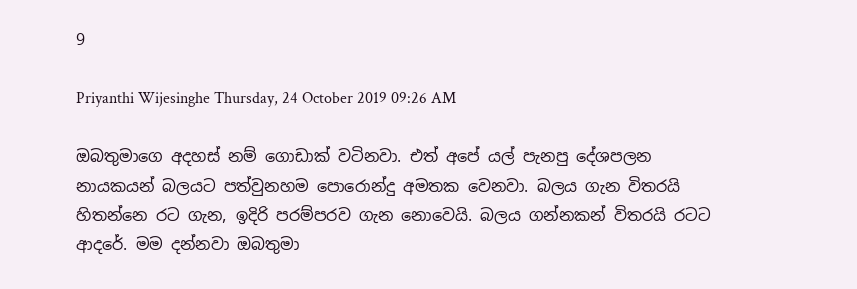9

Priyanthi Wijesinghe Thursday, 24 October 2019 09:26 AM

ඔබතුමාගෙ අදහස් නම් ගොඩාක් වටිනවා. එත් අපේ යල් පැනපු දේශපලන නායකයන් බලයට පත්වුනහම පොරොන්දු අමතක වෙනවා. බලය ගැන විතරයි හිතන්නෙ රට ගැන, ඉදිරි පරම්පරව ගැන නොවෙයි. බලය ගන්නකන් විතරයි රටට ආදරේ. මම දන්නවා ඔබතුමා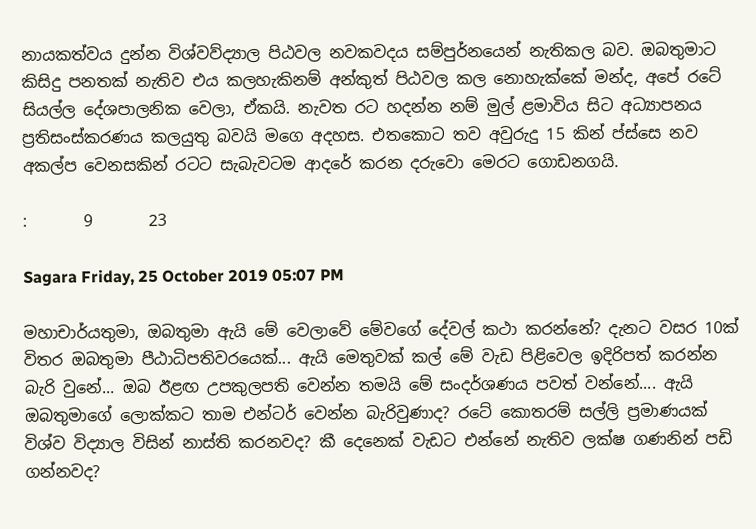නායකත්වය දුන්න විශ්වව්ද්‍යාල පිඨවල නවකවදය සම්පුර්නයෙන් නැතිකල බව. ඔබතුමාට කිසිදු පනතක් නැතිව එය කලහැකිනම් අන්කුත් පිඨවල කල නොහැක්කේ මන්ද, අපේ රටේ සියල්ල දේශපාලනික වෙලා, ඒකයි. නැවත රට හදන්න නම් මුල් ළමාවිය සිට අධ්‍යාපනය ප්‍රතිසංස්කරණය කලයුතු බවයි මගෙ අදහස. එතකොට තව අවුරුදු 15 කින් ප්ස්සෙ නව අකල්ප වෙනසකින් රටට සැබැවටම ආදරේ කරන දරුවො මෙරට ගොඩනගයි.

:       9       23

Sagara Friday, 25 October 2019 05:07 PM

මහාචාර්යතුමා, ඔබතුමා ඇයි මේ වෙලාවේ මේවගේ දේවල් කථා කරන්නේ? දැනට වසර 10ක් විතර ඔබතුමා පීඨාධිපතිවරයෙක්... ඇයි මෙතුවක් කල් මේ වැඩ පිළිවෙල ඉදිරිපත් කරන්න බැරි වුනේ... ඔබ ඊළඟ උපකුලපති වෙන්න තමයි මේ සංදර්ශණය පවත් වන්නේ.... ඇයි ඔබතුමාගේ ලොක්කට තාම එන්ටර් වෙන්න බැරිවුණාද? රටේ කොතරම් සල්ලි ප්‍රමාණයක් විශ්ව විද්‍යාල විසින් නාස්ති කරනවද? කී දෙනෙක් වැඩට එන්නේ නැතිව ලක්ෂ ගණනින් පඩි ගන්නවද?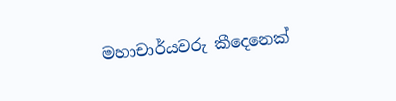මහාචාර්යවරු කීදෙනෙක්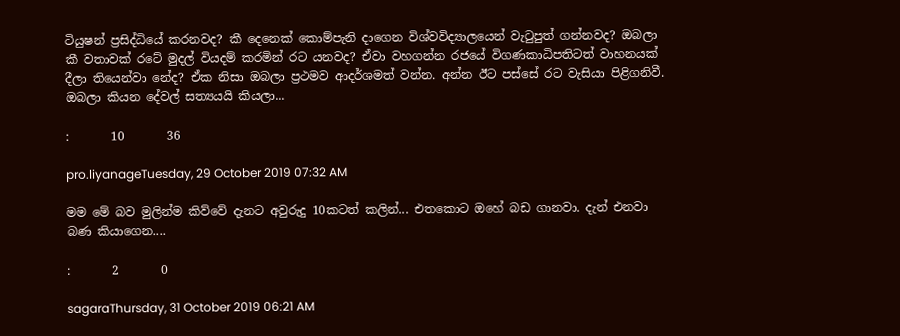ටියුෂන් ප්‍රසිද්ධියේ කරනවද? කී දෙනෙක් කොම්පැනි දාගෙන විශ්වවිද්‍යාලයෙන් වැටුපුත් ගන්නවද? ඔබලා කී වතාවක් රටේ මුදල් වියදම් කරමින් රට යනවද? ඒවා වහගන්න රජයේ විගණකාධිපතිටත් වාහනයක් දීලා තියෙන්වා නේද? ඒක නිසා ඔබලා ප්‍රථමව ආදර්ශමත් වන්න. අන්න ඊට පස්සේ රට වැසියා පිළිගනිවී. ඔබලා කියන දේවල් සත්‍යයයි කියලා...

:       10       36

pro.liyanageTuesday, 29 October 2019 07:32 AM

මම මේ බව මුලින්ම කිව්වේ දැනට අවුරුදු 10කටත් කලින්... එතකොට ඔහේ බඩ ගානවා. දැන් එනවා බණ කියාගෙන....

:       2       0

sagaraThursday, 31 October 2019 06:21 AM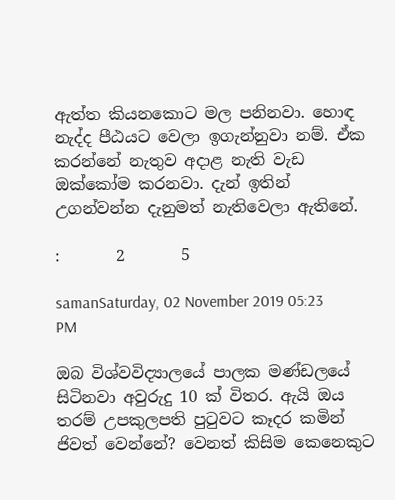ඇත්ත කියනකොට මල පනිනවා. හොඳ නැද්ද පීඨයට වෙලා ඉගැන්නුවා නම්. ඒක කරන්නේ නැතුව අදාළ නැති වැඩ ඔක්කෝම කරනවා. දැන් ඉතින් උගන්වන්න දැනුමත් නැතිවෙලා ඇතිනේ.

:       2       5

samanSaturday, 02 November 2019 05:23 PM

ඔබ විශ්වවිද්‍යාලයේ පාලක මණ්ඩලයේ සිටිනවා අවුරුදු 10 ක් විතර. ඇයි ඔය තරම් උපකුලපති පුටුවට කෑදර කමින් ජිවත් වෙන්නේ? වෙනත් කිසිම කෙනෙකුට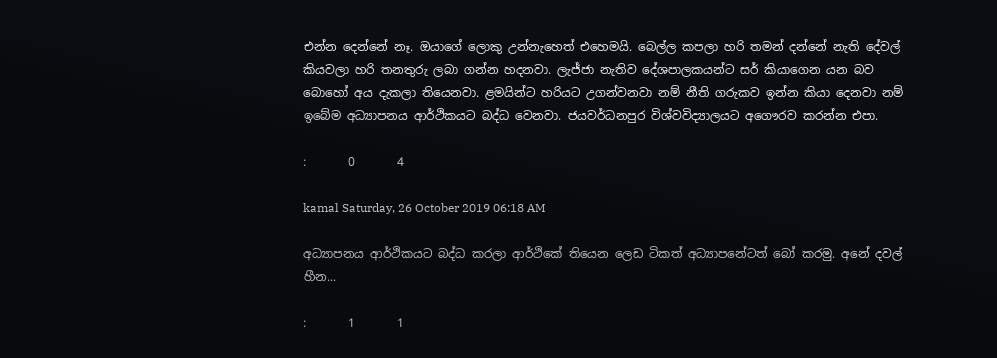එන්න දෙන්නේ නෑ. ඔයාගේ ලොකු උන්නැහෙත් එහෙමයි. බෙල්ල කපලා හරි තමන් දන්නේ නැති දේවල් කියවලා හරි තනතුරු ලබා ගන්න හදනවා. ලැජ්ජා නැතිව දේශපාලකයන්ට සර් කියාගෙන යන බව බොහෝ අය දැකලා තියෙනවා. ළමයින්ට හරියට උගන්වනවා නම් නීති ගරුකව ඉන්න කියා දෙනවා නම් ඉබේම අධ්‍යාපනය ආර්ථිකයට බද්ධ වෙනවා. ජයවර්ධනපුර විශ්වවිද්‍යාලයට අගෞරව කරන්න එපා.

:       0       4

kamal Saturday, 26 October 2019 06:18 AM

අධ්‍යාපනය ආර්ථිකයට බද්ධ කරලා ආර්ථිකේ තියෙන ලෙඩ ටිකත් අධ්‍යාපනේටත් බෝ කරමු. අනේ දවල් හීන...

:       1       1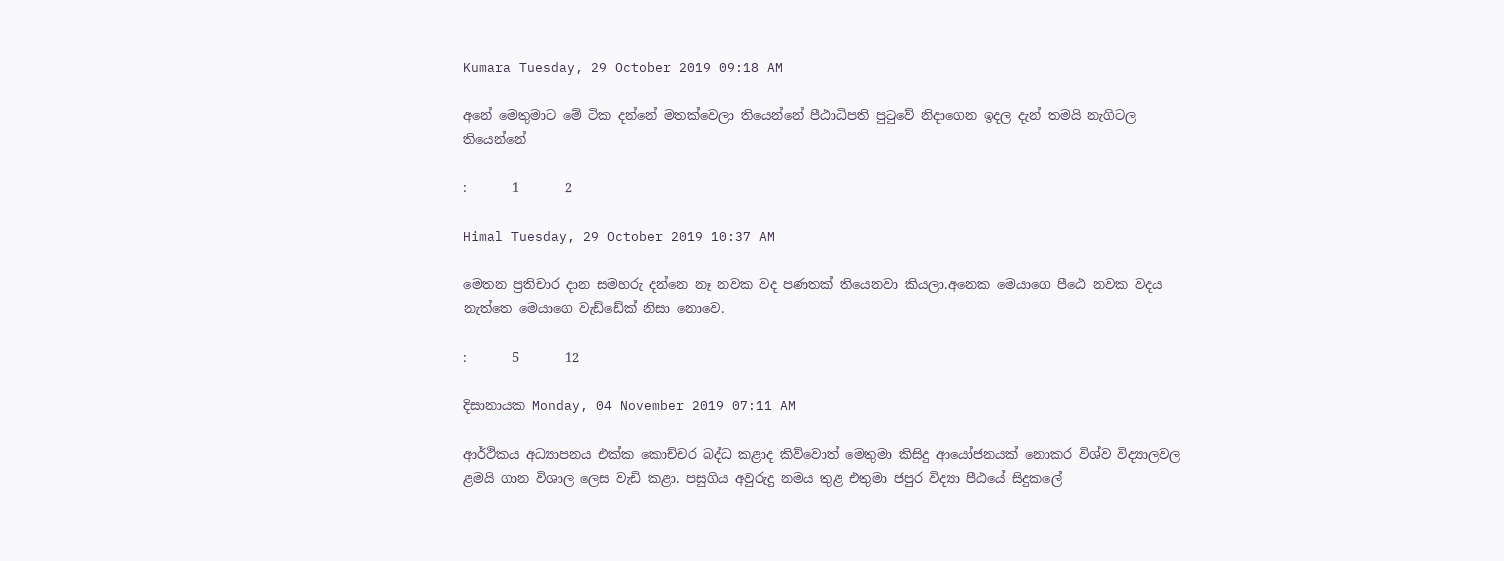Kumara Tuesday, 29 October 2019 09:18 AM

අනේ මෙතුමාට මේ ටික දන්නේ මතක්වෙලා තියෙන්නේ පීඨාධිපති පුටුවේ නිදාගෙන ඉදල දැන් තමයි නැගිටල තියෙන්නේ

:       1       2

Himal Tuesday, 29 October 2019 10:37 AM

මෙතන ප්‍රතිචාර දාන සමහරු දන්නෙ නෑ නවක වද පණතක් තියෙනවා කියලා.අනෙක මෙයාගෙ පීඨෙ නවක වදය නැත්තෙ මෙයාගෙ වැඩ්ඩේක් නිසා නොවෙ.

:       5       12

දිසානායක Monday, 04 November 2019 07:11 AM

ආර්ථිකය අධ්‍යාපනය එක්ක කොච්චර බද්ධ කළාද කිව්වොත් මෙතුමා කිසිදු ආයෝජනයක් නොකර විශ්ව විද්‍යාලවල ළමයි ගාන විශාල ලෙස වැඩි කළා. පසුගිය අවුරුදු නමය තුළ එතුමා ජපුර විද්‍යා පීඨයේ සිදුකලේ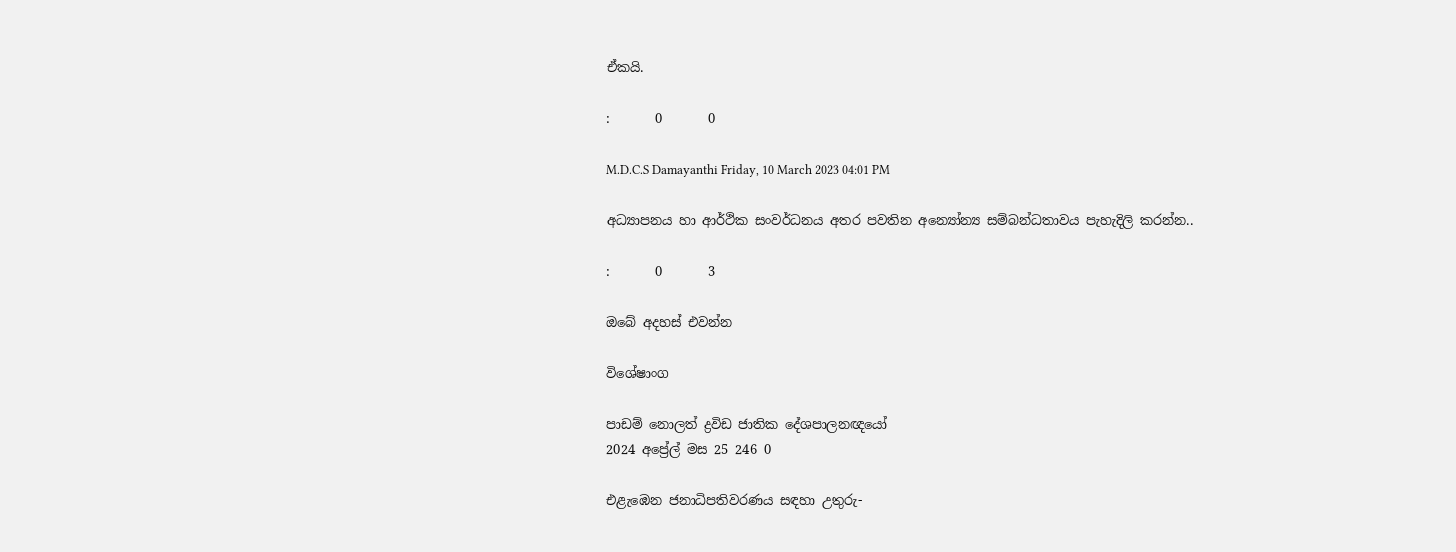ඒකයි.

:       0       0

M.D.C.S Damayanthi Friday, 10 March 2023 04:01 PM

අධ්‍යාපනය හා ආර්ථික සංවර්ධනය අතර පවතින අන්‍යෝන්‍ය සම්බන්ධතාවය පැහැදිලි කරන්න..

:       0       3

ඔබේ අදහස් එවන්න

විශේෂාංග

පාඩම් නොලත් ද්‍රවිඩ ජාතික දේශපාලනඥයෝ
2024 අප්‍රේල් මස 25 246 0

එළැඹෙන ජනාධිපතිවරණය සඳහා උතුරු-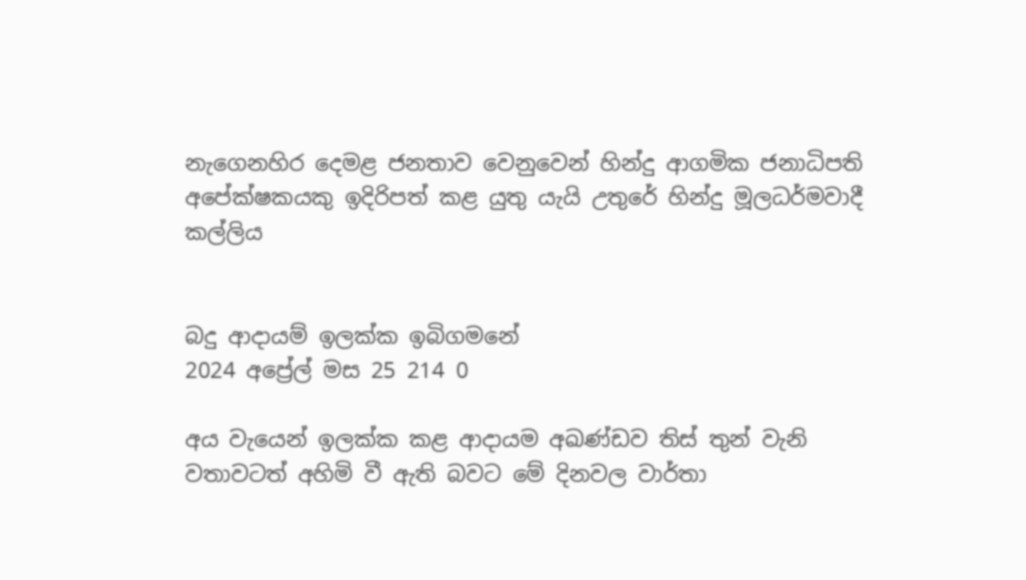නැගෙනහිර දෙමළ ජනතාව වෙනුවෙන් හින්දු ආගමික ජනාධිපති අපේක්ෂකයකු ඉදිරිපත් කළ යුතු යැයි උතුරේ හින්දු මූලධර්මවාදී කල්ලිය


බදු ආදායම් ඉලක්ක ඉබිගමනේ
2024 අප්‍රේල් මස 25 214 0

අය වැයෙන් ඉලක්ක කළ ආදායම අඛණ්ඩව තිස් තුන් වැනි වතාවටත් අහිමි වී ඇති බවට මේ දිනවල වාර්තා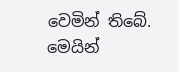වෙමින් තිබේ. මෙයින්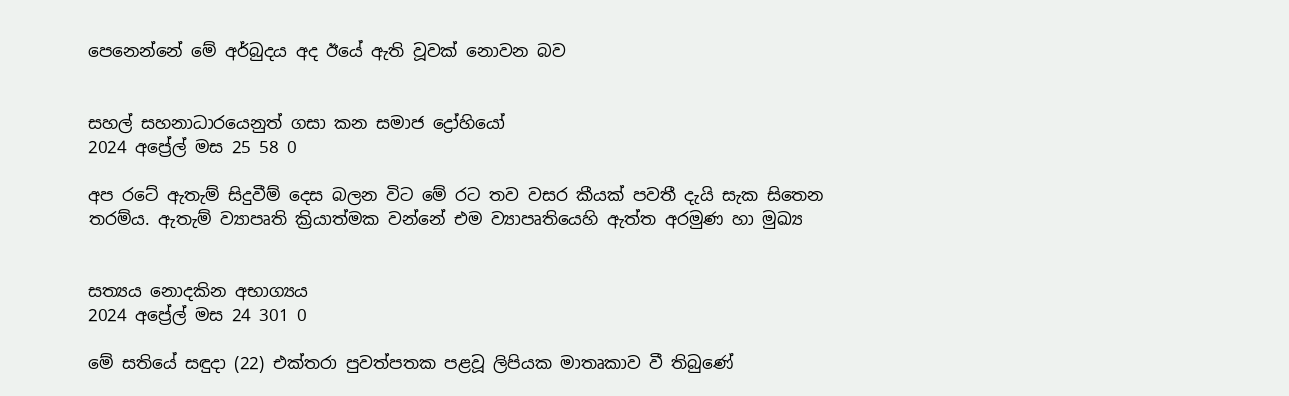පෙනෙන්නේ මේ අර්බුදය අද ඊයේ ඇති වූවක් නොවන බව


සහල් සහනාධාරයෙනුත් ගසා කන සමාජ ද්‍රෝහියෝ
2024 අප්‍රේල් මස 25 58 0

අප රටේ ඇතැම් සිදුවීම් දෙස බලන විට මේ රට තව වසර කීයක් පවතී දැයි සැක සිතෙන තරම්ය. ඇතැම් ව්‍යාපෘති ක්‍රියාත්මක වන්නේ එම ව්‍යාපෘතියෙහි ඇත්ත අරමුණ හා මුඛ්‍ය


සත්‍යය නොදකින අභාග්‍යය
2024 අප්‍රේල් මස 24 301 0

මේ සතියේ සඳුදා (22) එක්තරා පුවත්පතක පළවූ ලිපියක මාතෘකාව වී තිබුණේ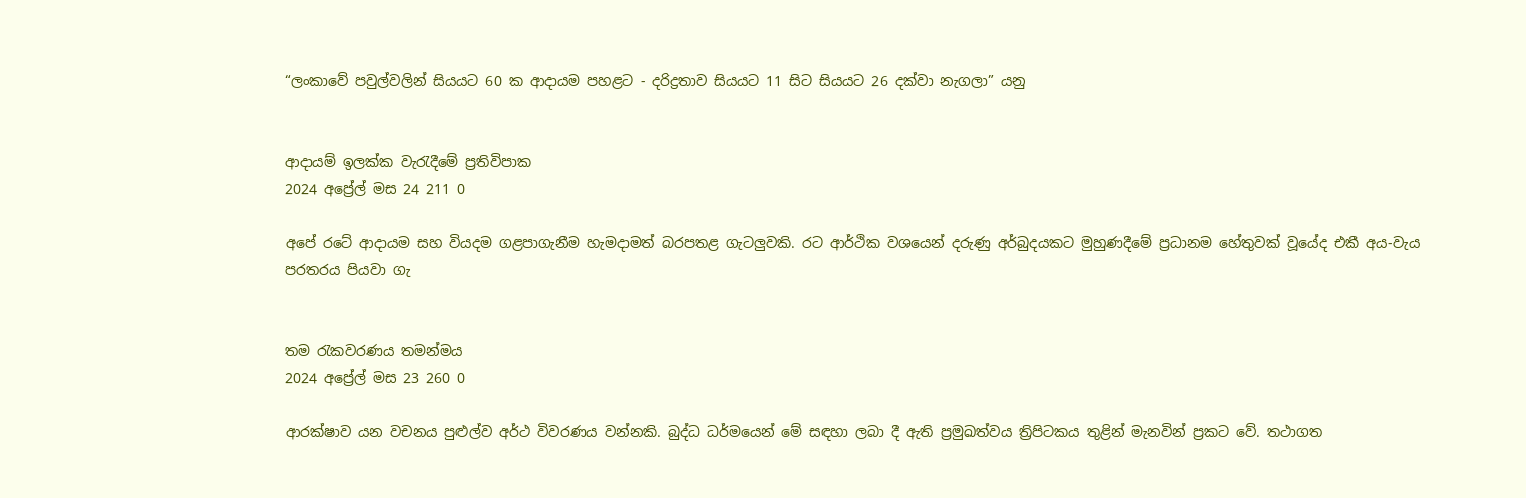“ලංකාවේ පවුල්වලින් සියයට 60 ක ආදායම පහළට - දරිද්‍රතාව සියයට 11 සිට සියයට 26 දක්වා නැගලා” යනු


ආදායම් ඉලක්ක වැරැදීමේ ප්‍රතිවිපාක
2024 අප්‍රේල් මස 24 211 0

අපේ රටේ ආදායම සහ වියදම ගළපාගැනීම හැමදාමත් බරපතළ ගැටලුවකි. රට ආර්ථික වශයෙන් දරුණු අර්බුදයකට මුහුණදීමේ ප්‍රධානම හේතුවක් වූයේද එකී අය-වැය පරතරය පියවා ගැ


තම රැකවරණය තමන්මය
2024 අප්‍රේල් මස 23 260 0

ආරක්ෂාව යන වචනය පුළුල්ව අර්ථ විවරණය වන්නකි. බුද්ධ ධර්මයෙන් මේ සඳහා ලබා දී ඇති ප්‍රමුඛත්වය ත්‍රිපිටකය තුළින් මැනවින් ප්‍රකට වේ. තථාගත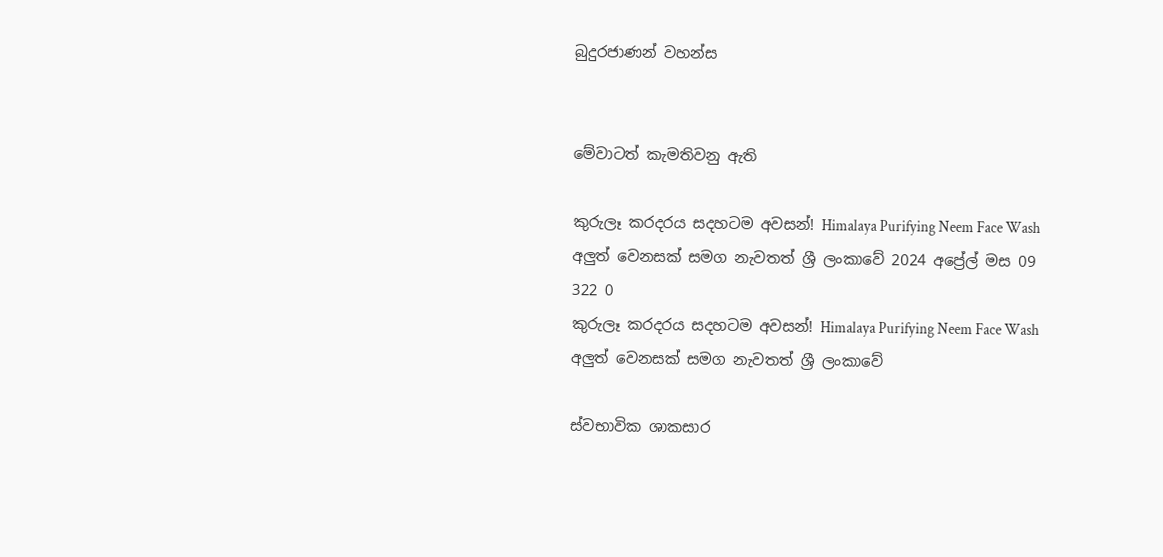බුදුරජාණන් වහන්ස


මේවාටත් කැමතිවනු ඇති

කුරුලෑ කරදරය සදහටම අවසන්! Himalaya Purifying Neem Face Wash අලුත් වෙනසක් සමග නැවතත් ශ්‍රී ලංකාවේ 2024 අප්‍රේල් මස 09 322 0
කුරුලෑ කරදරය සදහටම අවසන්! Himalaya Purifying Neem Face Wash අලුත් වෙනසක් සමග නැවතත් ශ්‍රී ලංකාවේ

ස්වභාවික ශාකසාර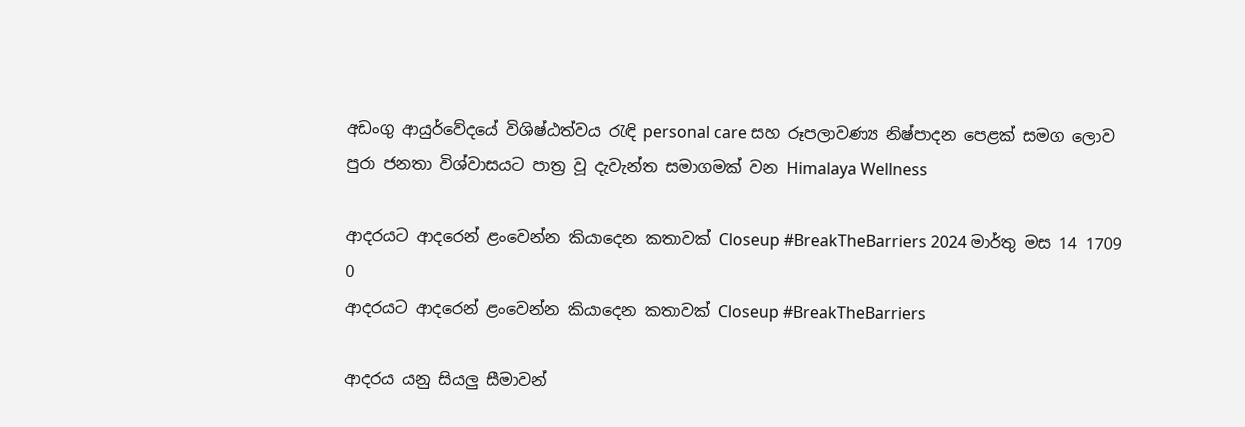අඩංගු ආයුර්වේදයේ විශිෂ්ඨත්වය රැඳි personal care සහ රූපලාවණ්‍ය නිෂ්පාදන පෙළක් සමග ලොව පුරා ජනතා විශ්වාසයට පාත්‍ර වූ දැවැන්ත සමාගමක් වන Himalaya Wellness

ආදරයට ආදරෙන් ළංවෙන්න කියාදෙන කතාවක් Closeup #BreakTheBarriers 2024 මාර්තු මස 14 1709 0
ආදරයට ආදරෙන් ළංවෙන්න කියාදෙන කතාවක් Closeup #BreakTheBarriers

ආදරය යනු සියලු සීමාවන්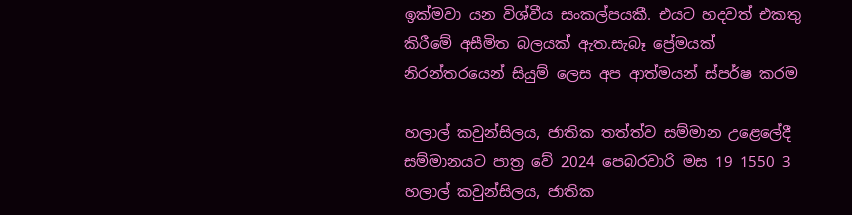ඉක්මවා යන විශ්වීය සංකල්පයකී. එයට හදවත් එකතු කිරීමේ අසීමිත බලයක් ඇත.සැබෑ ප්‍රේමයක් නිරන්තරයෙන් සියුම් ලෙස අප ආත්මයන් ස්පර්ෂ කරම

හලාල් කවුන්සිලය, ජාතික තත්ත්ව සම්මාන උළෙලේදී සම්මානයට පාත්‍ර වේ 2024 පෙබරවාරි මස 19 1550 3
හලාල් කවුන්සිලය, ජාතික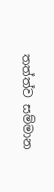තත්ත්ව සම්මාන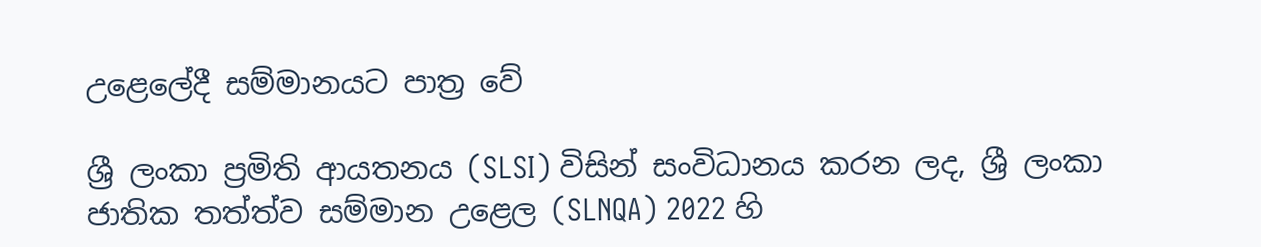උළෙලේදී සම්මානයට පාත්‍ර වේ

ශ්‍රී ලංකා ප්‍රමිති ආයතනය (SLSI) විසින් සංවිධානය කරන ලද, ශ්‍රී ලංකා ජාතික තත්ත්ව සම්මාන උළෙල (SLNQA) 2022 හි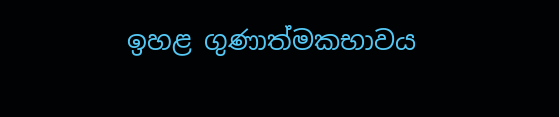ඉහළ ගුණාත්මකභාවය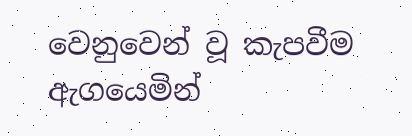වෙනුවෙන් වූ කැපවීම ඇගයෙමින්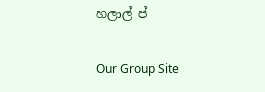හලාල් ප්

Our Group Site